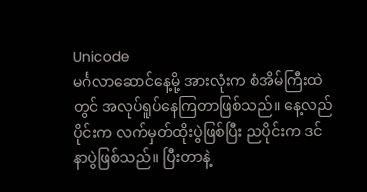Unicode
မင်္ဂလာဆောင်နေ့မို့ အားလုံးက စံအိမ်ကြီးထဲတွင် အလုပ်ရူပ်နေကြတာဖြစ်သည်။ နေ့လည်ပိုင်းက လက်မှတ်ထိုးပွဲဖြစ်ပြီး ညပိုင်းက ဒင်နာပွဲဖြစ်သည်။ ပြီးတာနဲ့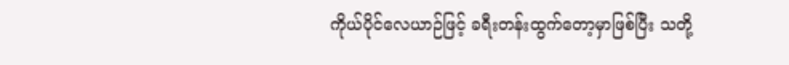ကိုယ်ပိုင်လေယာဉ်ဖြင့် ခရီးတန်းထွက်တော့မှာဖြစ်ပြီး သတို့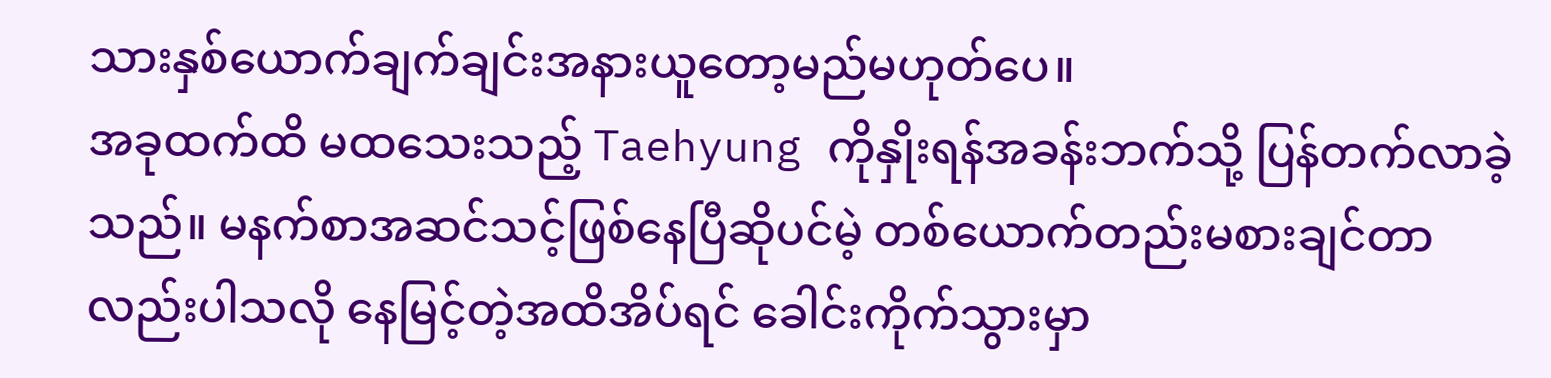သားနှစ်ယောက်ချက်ချင်းအနားယူတော့မည်မဟုတ်ပေ။
အခုထက်ထိ မထသေးသည့် Taehyung ကိုနှိုးရန်အခန်းဘက်သို့ ပြန်တက်လာခဲ့သည်။ မနက်စာအဆင်သင့်ဖြစ်နေပြီဆိုပင်မဲ့ တစ်ယောက်တည်းမစားချင်တာလည်းပါသလို နေမြင့်တဲ့အထိအိပ်ရင် ခေါင်းကိုက်သွားမှာ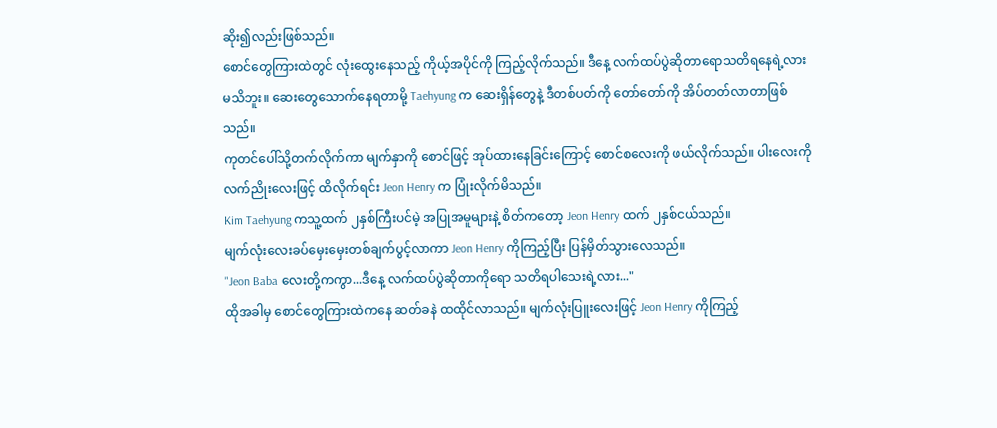ဆိုး၍လည်းဖြစ်သည်။
စောင်တွေကြားထဲတွင် လုံးထွေးနေသည့် ကိုယ့်အပိုင်ကို ကြည့်လိုက်သည်။ ဒီနေ့ လက်ထပ်ပွဲဆိုတာရောသတိရနေရဲ့လားမသိဘူး။ ဆေးတွေသောက်နေရတာမို့ Taehyung က ဆေးရှိန်တွေနဲ့ ဒီတစ်ပတ်ကို တော်တော်ကို အိပ်တတ်လာတာဖြစ်သည်။
ကုတင်ပေါ်သို့တက်လိုက်ကာ မျက်နှာကို စောင်ဖြင့် အုပ်ထားနေခြင်းကြောင့် စောင်စလေးကို ဖယ်လိုက်သည်။ ပါးလေးကို လက်ညိုးလေးဖြင့် ထိလိုက်ရင်း Jeon Henry က ပြုံးလိုက်မိသည်။
Kim Taehyung ကသူ့ထက် ၂နှစ်ကြီးပင်မဲ့ အပြုအမူများနဲ့ စိတ်ကတော့ Jeon Henry ထက် ၂နှစ်ငယ်သည်။
မျက်လုံးလေးခပ်မှေးမှေးတစ်ချက်ပွင့်လာကာ Jeon Henry ကိုကြည့်ပြီး ပြန်မှိတ်သွားလေသည်။
"Jeon Baba လေးတို့ကကွာ...ဒီနေ့ လက်ထပ်ပွဲဆိုတာကိုရော သတိရပါသေးရဲ့လား..."
ထိုအခါမှ စောင်တွေကြားထဲကနေ ဆတ်ခနဲ ထထိုင်လာသည်။ မျက်လုံးပြူးလေးဖြင့် Jeon Henry ကိုကြည့်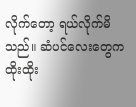လိုက်တော့ ရယ်လိုက်မိသည်။ ဆံပင်လေးတွေက ထိုးထိုး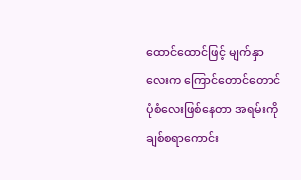ထောင်ထောင်ဖြင့် မျက်နှာလေးက ကြောင်တောင်တောင်ပုံစံလေးဖြစ်နေတာ အရမ်းကို ချစ်စရာကောင်း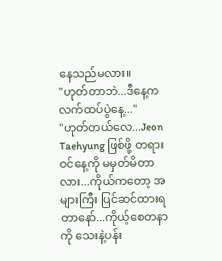နေသည်မလား။
"ဟုတ်တာဘဲ...ဒီနေ့က လက်ထပ်ပွဲနေ့..."
"ဟုတ်တယ်လေ...Jeon Taehyung ဖြစ်ဖို့ တရားဝင်နေ့ကို မမှတ်မိတာလား...ကိုယ်ကတော့ အများကြီး ပြင်ဆင်ထားရတာနော်...ကိုယ့်စေတနာကို သေးနဲ့ပန်း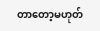တာတော့မဟုတ်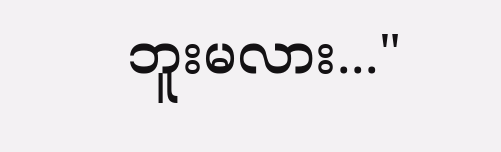ဘူးမလား..."